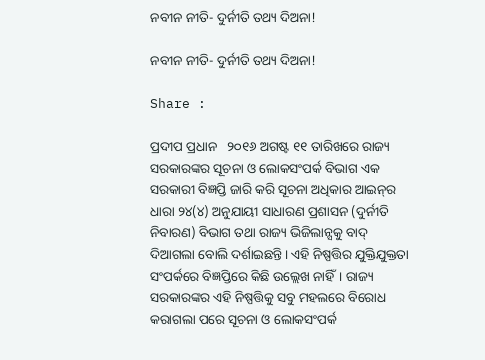ନବୀନ ନୀତି- ଦୁର୍ନୀତି ତଥ୍ୟ ଦିଅନା!

ନବୀନ ନୀତି- ଦୁର୍ନୀତି ତଥ୍ୟ ଦିଅନା!

Share :

ପ୍ରଦୀପ ପ୍ରଧାନ   ୨୦୧୬ ଅଗଷ୍ଟ ୧୧ ତାରିଖରେ ରାଜ୍ୟ ସରକାରଙ୍କର ସୂଚନା ଓ ଲୋକସଂପର୍କ ବିଭାଗ ଏକ ସରକାରୀ ବିଜ୍ଞପ୍ତି ଜାରି କରି ସୂଚନା ଅଧିକାର ଆଇନ‌୍‍ର ଧାରା ୨୪(୪) ଅନୁଯାୟୀ ସାଧାରଣ ପ୍ରଶାସନ (ଦୁର୍ନୀତି ନିବାରଣ) ବିଭାଗ ତଥା ରାଜ୍ୟ ଭିଜିଲାନ୍ସକୁ ବାଦ‌୍‍ ଦିଆଗଲା ବୋଲି ଦର୍ଶାଇଛନ୍ତି। ଏହି ନିଷ୍ପତ୍ତିର ଯୁକ୍ତିଯୁକ୍ତତା ସଂପର୍କରେ ବିଜ୍ଞପ୍ତିରେ କିଛି ଉଲ୍ଲେଖ ନାହିଁ। ରାଜ୍ୟ ସରକାରଙ୍କର ଏହି ନିଷ୍ପତ୍ତିକୁ ସବୁ ମହଲରେ ବିରୋଧ କରାଗଲା ପରେ ସୂଚନା ଓ ଲୋକସଂପର୍କ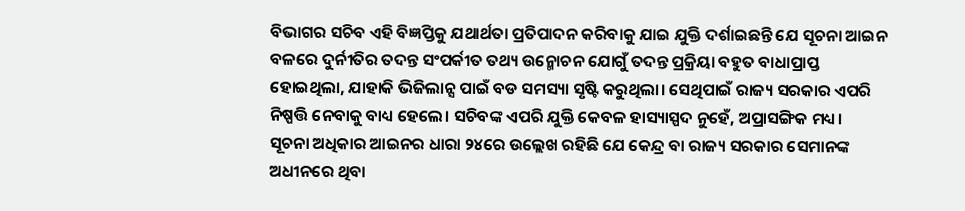ବିଭାଗର ସଚିବ ଏହି ବିଜ୍ଞପ୍ତିକୁ ଯଥାର୍ଥତା ପ୍ରତିପାଦନ କରିବାକୁ ଯାଇ ଯୁକ୍ତି ଦର୍ଶାଇଛନ୍ତି ଯେ ସୂଚନା ଆଇନ ବଳରେ ଦୁର୍ନୀତିର ତଦନ୍ତ ସଂପର୍କୀତ ତଥ୍ୟ ଉନ୍ମୋଚନ ଯୋଗୁଁ ତଦନ୍ତ ପ୍ରକ୍ରିୟା ବହୁତ ବାଧାପ୍ରାପ୍ତ ହୋଇଥିଲା, ଯାହାକି ଭିଜିଲାନ୍ସ ପାଇଁ ବଡ ସମସ୍ୟା ସୃଷ୍ଟି କରୁଥିଲା। ସେଥିପାଇଁ ରାଜ୍ୟ ସରକାର ଏପରି ନିଷ୍ପତ୍ତି ନେବାକୁ ବାଧ୍ୟ ହେଲେ। ସଚିବଙ୍କ ଏପରି ଯୁକ୍ତି କେବଳ ହାସ୍ୟାସ୍ପଦ ନୁହେଁ, ଅପ୍ରାସଙ୍ଗିକ ମଧ୍ୟ।   ସୂଚନା ଅଧିକାର ଆଇନର ଧାରା ୨୪ରେ ଉଲ୍ଲେଖ ରହିଛି ଯେ କେନ୍ଦ୍ର ବା ରାଜ୍ୟ ସରକାର ସେମାନଙ୍କ ଅଧୀନରେ ଥିବା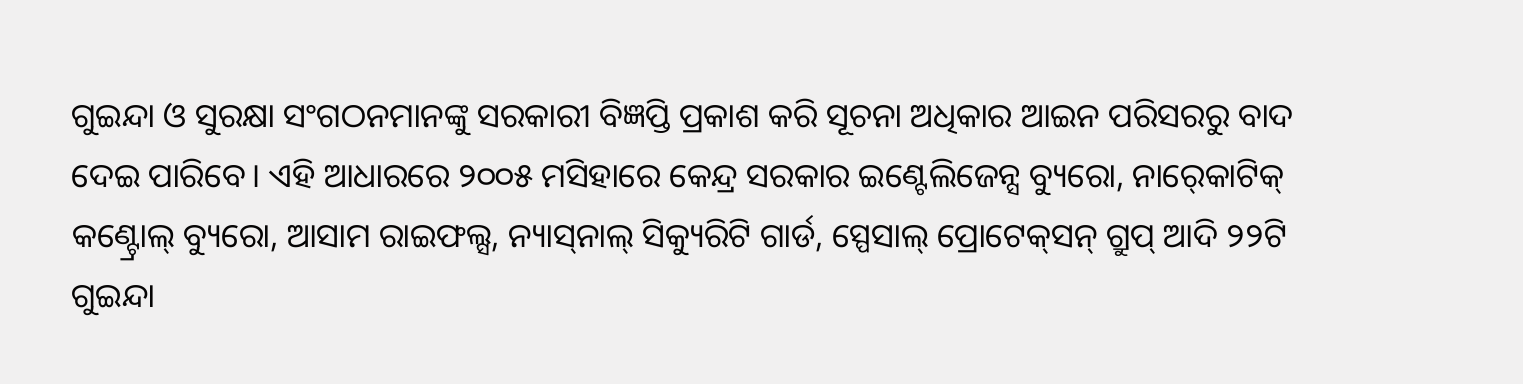ଗୁଇନ୍ଦା ଓ ସୁରକ୍ଷା ସଂଗଠନମାନଙ୍କୁ ସରକାରୀ ବିଜ୍ଞପ୍ତି ପ୍ରକାଶ କରି ସୂଚନା ଅଧିକାର ଆଇନ ପରିସରରୁ ବାଦ ଦେଇ ପାରିବେ। ଏହି ଆଧାରରେ ୨୦୦୫ ମସିହାରେ କେନ୍ଦ୍ର ସରକାର ଇଣ୍ଟେଲିଜେନ୍ସ ବ୍ୟୁରୋ, ନାର‌୍‍କୋଟିକ‌୍‍ କଣ୍ଟ୍ରୋଲ‌୍‍ ବ୍ୟୁରୋ, ଆସାମ ରାଇଫଲ୍ସ, ନ୍ୟାସ‌୍‍ନାଲ‌୍‍ ସିକ୍ୟୁରିଟି ଗାର୍ଡ, ସ୍ପେସାଲ‌୍‍ ପ୍ରୋଟେକ‌୍‍ସନ‌୍‍ ଗ୍ରୁପ‌୍‍ ଆଦି ୨୨ଟି ଗୁଇନ୍ଦା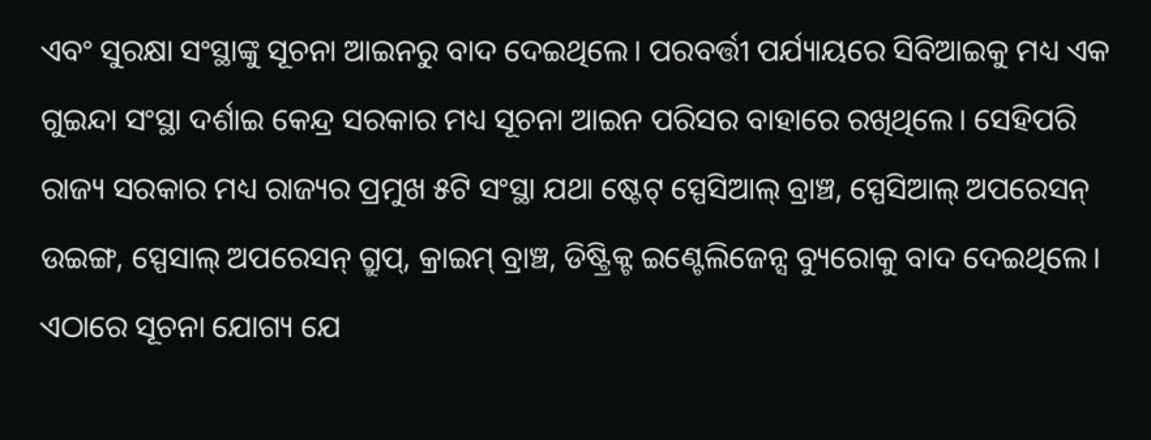ଏବଂ ସୁରକ୍ଷା ସଂସ୍ଥାଙ୍କୁ ସୂଚନା ଆଇନରୁ ବାଦ ଦେଇଥିଲେ। ପରବର୍ତ୍ତୀ ପର୍ଯ୍ୟାୟରେ ସିବିଆଇକୁ ମଧ୍ୟ ଏକ ଗୁଇନ୍ଦା ସଂସ୍ଥା ଦର୍ଶାଇ କେନ୍ଦ୍ର ସରକାର ମଧ୍ୟ ସୂଚନା ଆଇନ ପରିସର ବାହାରେ ରଖିଥିଲେ। ସେହିପରି ରାଜ୍ୟ ସରକାର ମଧ୍ୟ ରାଜ୍ୟର ପ୍ରମୁଖ ୫ଟି ସଂସ୍ଥା ଯଥା ଷ୍ଟେଟ‌୍‍ ସ୍ପେସିଆଲ‌୍‍ ବ୍ରାଞ୍ଚ, ସ୍ପେସିଆଲ‌୍‍ ଅପରେସନ‌୍‍ ଉଇଙ୍ଗ, ସ୍ପେସାଲ‌୍‍ ଅପରେସନ‌୍‍ ଗ୍ରୁପ‌୍‍, କ୍ରାଇମ‌୍‍ ବ୍ରାଞ୍ଚ, ଡିଷ୍ଟ୍ରିକ୍ଟ ଇଣ୍ଟେଲିଜେନ୍ସ ବ୍ୟୁରୋକୁ ବାଦ ଦେଇଥିଲେ। ଏଠାରେ ସୂଚନା ଯୋଗ୍ୟ ଯେ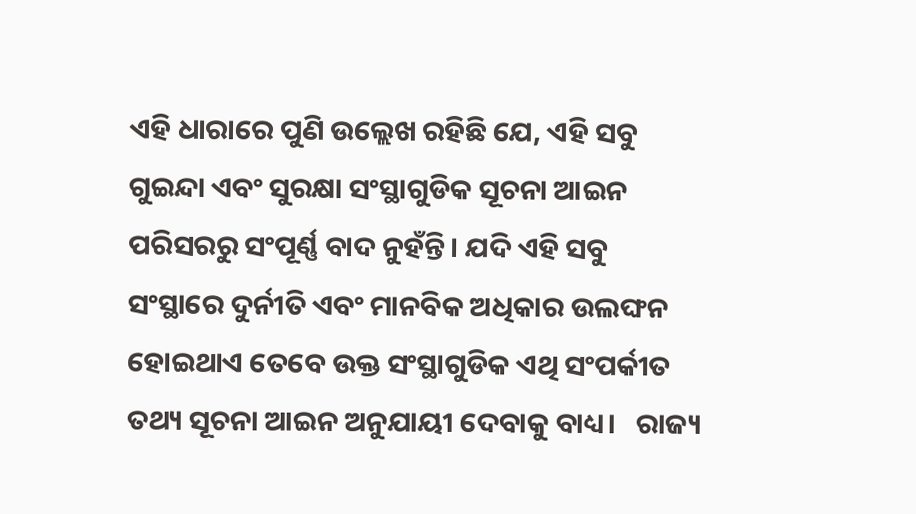ଏହି ଧାରାରେ ପୁଣି ଉଲ୍ଲେଖ ରହିଛି ଯେ, ଏହି ସବୁ ଗୁଇନ୍ଦା ଏବଂ ସୁରକ୍ଷା ସଂସ୍ଥାଗୁଡିକ ସୂଚନା ଆଇନ ପରିସରରୁ ସଂପୂର୍ଣ୍ଣ ବାଦ ନୁହଁନ୍ତି। ଯଦି ଏହି ସବୁ ସଂସ୍ଥାରେ ଦୁର୍ନୀତି ଏବଂ ମାନବିକ ଅଧିକାର ଉଲଙ୍ଘନ ହୋଇଥାଏ ତେବେ ଉକ୍ତ ସଂସ୍ଥାଗୁଡିକ ଏଥି ସଂପର୍କୀତ ତଥ୍ୟ ସୂଚନା ଆଇନ ଅନୁଯାୟୀ ଦେବାକୁ ବାଧ୍ୟ।   ରାଜ୍ୟ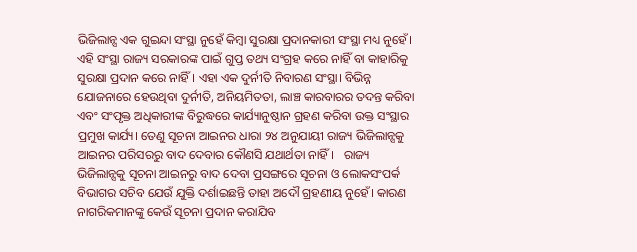ଭିଜିଲାନ୍ସ ଏକ ଗୁଇନ୍ଦା ସଂସ୍ଥା ନୁହେଁ କିମ୍ୱା ସୁରକ୍ଷା ପ୍ରଦାନକାରୀ ସଂସ୍ଥା ମଧ୍ୟ ନୁହେଁ। ଏହି ସଂସ୍ଥା ରାଜ୍ୟ ସରକାରଙ୍କ ପାଇଁ ଗୁପ୍ତ ତଥ୍ୟ ସଂଗ୍ରହ କରେ ନାହିଁ ବା କାହାରିକୁ ସୁରକ୍ଷା ପ୍ରଦାନ କରେ ନାହିଁ। ଏହା ଏକ ଦୁର୍ନୀତି ନିବାରଣ ସଂସ୍ଥା। ବିଭିନ୍ନ ଯୋଜନାରେ ହେଉଥିବା ଦୁର୍ନୀତି, ଅନିୟମିତତା, ଲାଞ୍ଚ କାରବାରର ତଦନ୍ତ କରିବା ଏବଂ ସଂପୃକ୍ତ ଅଧିକାରୀଙ୍କ ବିରୁଦ୍ଧରେ କାର୍ଯ୍ୟାନୁଷ୍ଠାନ ଗ୍ରହଣ କରିବା ଉକ୍ତ ସଂସ୍ଥାର ପ୍ରମୁଖ କାର୍ଯ୍ୟ। ତେଣୁ ସୂଚନା ଆଇନର ଧାରା ୨୪ ଅନୁଯାୟୀ ରାଜ୍ୟ ଭିଜିଲାନ୍ସକୁ ଆଇନର ପରିସରରୁ ବାଦ ଦେବାର କୌଣସି ଯଥାର୍ଥତା ନାହିଁ।   ରାଜ୍ୟ ଭିଜିଲାନ୍ସକୁ ସୂଚନା ଆଇନରୁ ବାଦ ଦେବା ପ୍ରସଙ୍ଗରେ ସୂଚନା ଓ ଲୋକସଂପର୍କ ବିଭାଗର ସଚିବ ଯେଉଁ ଯୁକ୍ତି ଦର୍ଶାଇଛନ୍ତି ତାହା ଅଦୌ ଗ୍ରହଣୀୟ ନୁହେଁ। କାରଣ ନାଗରିକମାନଙ୍କୁ କେଉଁ ସୂଚନା ପ୍ରଦାନ କରାଯିବ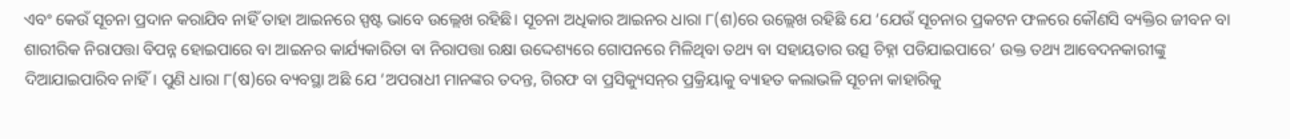ଏବଂ କେଉଁ ସୂଚନା ପ୍ରଦାନ କରାଯିବ ନାହିଁ ତାହା ଆଇନରେ ସ୍ପଷ୍ଟ ଭାବେ ଉଲ୍ଲେଖ ରହିଛି। ସୂଚନା ଅଧିକାର ଆଇନର ଧାରା ୮(ଶ)ରେ ଉଲ୍ଲେଖ ରହିଛି ଯେ ‘ଯେଉଁ ସୂଚନାର ପ୍ରକଟନ ଫଳରେ କୌଣସି ବ୍ୟକ୍ତିର ଜୀବନ ବା ଶାରୀରିକ ନିରାପତ୍ତା ବିପନ୍ନ ହୋଇପାରେ ବା ଆଇନର କାର୍ଯ୍ୟକାରିତା ବା ନିରାପତ୍ତା ରକ୍ଷା ଉଦ୍ଦେଶ୍ୟରେ ଗୋପନରେ ମିଳିଥିବା ତଥ୍ୟ ବା ସହାୟତାର ଉତ୍ସ ଚିହ୍ନା ପଡିଯାଇପାରେ’ ଉକ୍ତ ତଥ୍ୟ ଆବେଦନକାରୀଙ୍କୁ ଦିଆଯାଇପାରିବ ନାହିଁ। ପୁଣି ଧାରା ୮(ଷ)ରେ ବ୍ୟବସ୍ଥା ଅଛି ଯେ ‘ଅପରାଧୀ ମାନଙ୍କର ତଦନ୍ତ, ଗିରଫ ବା ପ୍ରସିକ୍ୟୁସନ‌୍‍ର ପ୍ରକ୍ରିୟାକୁ ବ୍ୟାହତ କଲାଭଳି ସୂଚନା କାହାରିକୁ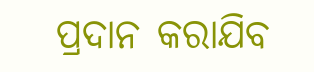ପ୍ରଦାନ କରାଯିବ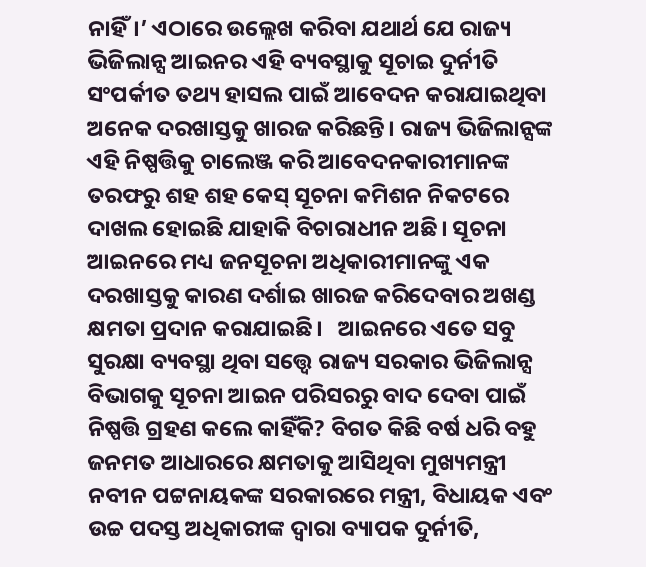ନାହିଁ।’ ଏଠାରେ ଉଲ୍ଲେଖ କରିବା ଯଥାର୍ଥ ଯେ ରାଜ୍ୟ ଭିଜିଲାନ୍ସ ଆଇନର ଏହି ବ୍ୟବସ୍ଥାକୁ ସୂଚାଇ ଦୁର୍ନୀତି ସଂପର୍କୀତ ତଥ୍ୟ ହାସଲ ପାଇଁ ଆବେଦନ କରାଯାଇଥିବା ଅନେକ ଦରଖାସ୍ତକୁ ଖାରଜ କରିଛନ୍ତି। ରାଜ୍ୟ ଭିଜିଲାନ୍ସଙ୍କ ଏହି ନିଷ୍ପତ୍ତିକୁ ଚାଲେଞ୍ଜ କରି ଆବେଦନକାରୀମାନଙ୍କ ତରଫରୁ ଶହ ଶହ କେସ‌୍‍ ସୂଚନା କମିଶନ ନିକଟରେ ଦାଖଲ ହୋଇଛି ଯାହାକି ବିଚାରାଧୀନ ଅଛି। ସୂଚନା ଆଇନରେ ମଧ୍ୟ ଜନସୂଚନା ଅଧିକାରୀମାନଙ୍କୁ ଏକ ଦରଖାସ୍ତକୁ କାରଣ ଦର୍ଶାଇ ଖାରଜ କରିଦେବାର ଅଖଣ୍ଡ କ୍ଷମତା ପ୍ରଦାନ କରାଯାଇଛି।   ଆଇନରେ ଏତେ ସବୁ ସୁରକ୍ଷା ବ୍ୟବସ୍ଥା ଥିବା ସତ୍ତ୍ୱେ ରାଜ୍ୟ ସରକାର ଭିଜିଲାନ୍ସ ବିଭାଗକୁ ସୂଚନା ଆଇନ ପରିସରରୁ ବାଦ ଦେବା ପାଇଁ ନିଷ୍ପତ୍ତି ଗ୍ରହଣ କଲେ କାହିଁକି? ବିଗତ କିଛି ବର୍ଷ ଧରି ବହୁ ଜନମତ ଆଧାରରେ କ୍ଷମତାକୁ ଆସିଥିବା ମୁଖ୍ୟମନ୍ତ୍ରୀ ନବୀନ ପଟ୍ଟନାୟକଙ୍କ ସରକାରରେ ମନ୍ତ୍ରୀ, ବିଧାୟକ ଏବଂ ଉଚ୍ଚ ପଦସ୍ତ ଅଧିକାରୀଙ୍କ ଦ୍ୱାରା ବ୍ୟାପକ ଦୁର୍ନୀତି,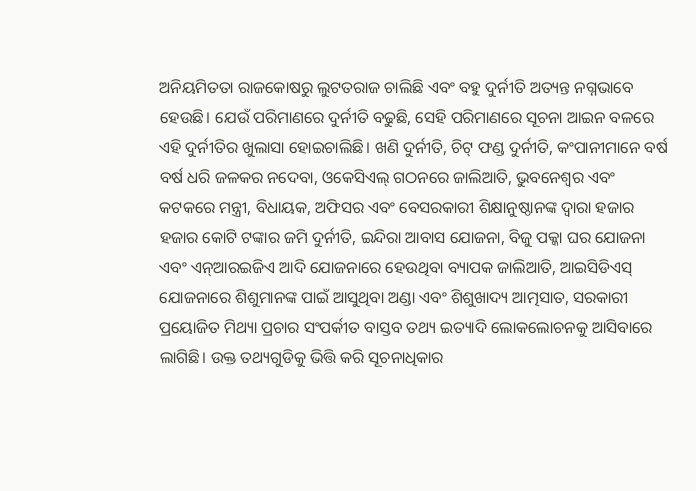ଅନିୟମିତତା ରାଜକୋଷରୁ ଲୁଟତରାଜ ଚାଲିଛି ଏବଂ ବହୁ ଦୁର୍ନୀତି ଅତ୍ୟନ୍ତ ନଗ୍ନଭାବେ ହେଉଛି। ଯେଉଁ ପରିମାଣରେ ଦୁର୍ନୀତି ବଢୁଛି, ସେହି ପରିମାଣରେ ସୂଚନା ଆଇନ ବଳରେ ଏହି ଦୁର୍ନୀତିର ଖୁଲାସା ହୋଇଚାଲିଛି। ଖଣି ଦୁର୍ନୀତି, ଚିଟ୍ ଫଣ୍ଡ ଦୁର୍ନୀତି, କଂପାନୀମାନେ ବର୍ଷ ବର୍ଷ ଧରି ଜଳକର ନଦେବା, ଓକେସିଏଲ‌୍‍ ଗଠନରେ ଜାଲିଆତି, ଭୁବନେଶ୍ବର ଏବଂ କଟକରେ ମନ୍ତ୍ରୀ, ବିଧାୟକ, ଅଫିସର ଏବଂ ବେସରକାରୀ ଶିକ୍ଷାନୁଷ୍ଠାନଙ୍କ ଦ୍ୱାରା ହଜାର ହଜାର କୋଟି ଟଙ୍କାର ଜମି ଦୁର୍ନୀତି, ଇନ୍ଦିରା ଆବାସ ଯୋଜନା, ବିଜୁ ପକ୍କା ଘର ଯୋଜନା ଏବଂ ଏନ୍‌ଆରଇଜିଏ ଆଦି ଯୋଜନାରେ ହେଉଥିବା ବ୍ୟାପକ ଜାଲିଆତି, ଆଇସିଡିଏସ‌୍‍ ଯୋଜନାରେ ଶିଶୁମାନଙ୍କ ପାଇଁ ଆସୁଥିବା ଅଣ୍ଡା ଏବଂ ଶିଶୁଖାଦ୍ୟ ଆତ୍ମସାତ, ସରକାରୀ ପ୍ରୟୋଜିତ ମିଥ୍ୟା ପ୍ରଚାର ସଂପର୍କୀତ ବାସ୍ତବ ତଥ୍ୟ ଇତ୍ୟାଦି ଲୋକଲୋଚନକୁ ଆସିବାରେ ଲାଗିଛି। ଉକ୍ତ ତଥ୍ୟଗୁଡିକୁ ଭିତ୍ତି କରି ସୂଚନାଧିକାର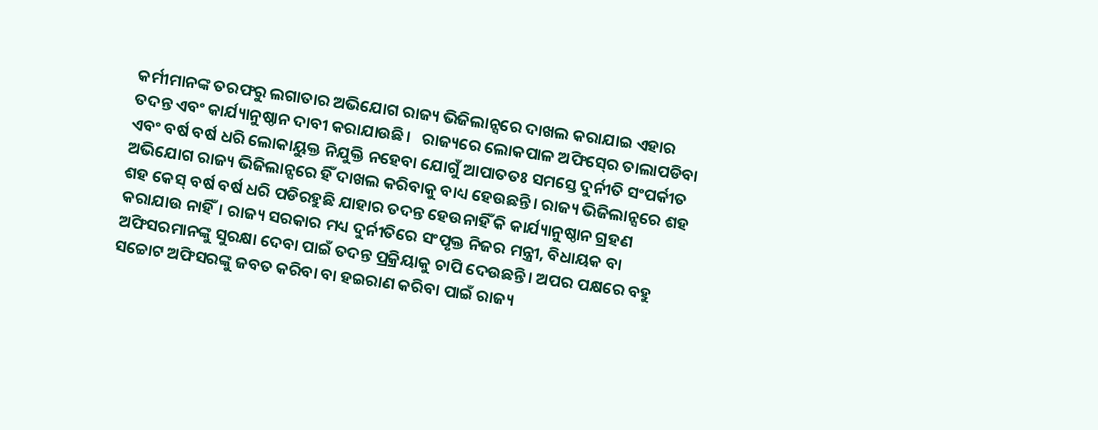କର୍ମୀମାନଙ୍କ ତରଫରୁ ଲଗାତାର ଅଭିଯୋଗ ରାଜ୍ୟ ଭିଜିଲାନ୍ସରେ ଦାଖଲ କରାଯାଇ ଏହାର ତଦନ୍ତ ଏବଂ କାର୍ଯ୍ୟାନୁଷ୍ଠାନ ଦାବୀ କରାଯାଉଛି।   ରାଜ୍ୟରେ ଲୋକପାଳ ଅଫିସ‌୍‍ରେ ତାଲାପଡିବା ଏବଂ ବର୍ଷ ବର୍ଷ ଧରି ଲୋକାୟୁକ୍ତ ନିଯୁକ୍ତି ନହେବା ଯୋଗୁଁ ଆପାତତଃ ସମସ୍ତେ ଦୁର୍ନୀତି ସଂପର୍କୀତ ଅଭିଯୋଗ ରାଜ୍ୟ ଭିଜିଲାନ୍ସରେ ହିଁ ଦାଖଲ କରିବାକୁ ବାଧ୍ୟ ହେଉଛନ୍ତି। ରାଜ୍ୟ ଭିଜିଲାନ୍ସରେ ଶହ ଶହ କେସ‌୍‍ ବର୍ଷ ବର୍ଷ ଧରି ପଡିରହୁଛି ଯାହାର ତଦନ୍ତ ହେଉନାହିଁ କି କାର୍ଯ୍ୟାନୁଷ୍ଠାନ ଗ୍ରହଣ କରାଯାଉ ନାହିଁ। ରାଜ୍ୟ ସରକାର ମଧ୍ୟ ଦୁର୍ନୀତିରେ ସଂପୃକ୍ତ ନିଜର ମନ୍ତ୍ରୀ, ବିଧାୟକ ବା ଅଫିସରମାନଙ୍କୁ ସୁରକ୍ଷା ଦେବା ପାଇଁ ତଦନ୍ତ ପ୍ରକ୍ରିୟାକୁ ଚାପି ଦେଉଛନ୍ତି। ଅପର ପକ୍ଷରେ ବହୁ ସଚ୍ଚୋଟ ଅଫିସରଙ୍କୁ ଜବତ କରିବା ବା ହଇରାଣ କରିବା ପାଇଁ ରାଜ୍ୟ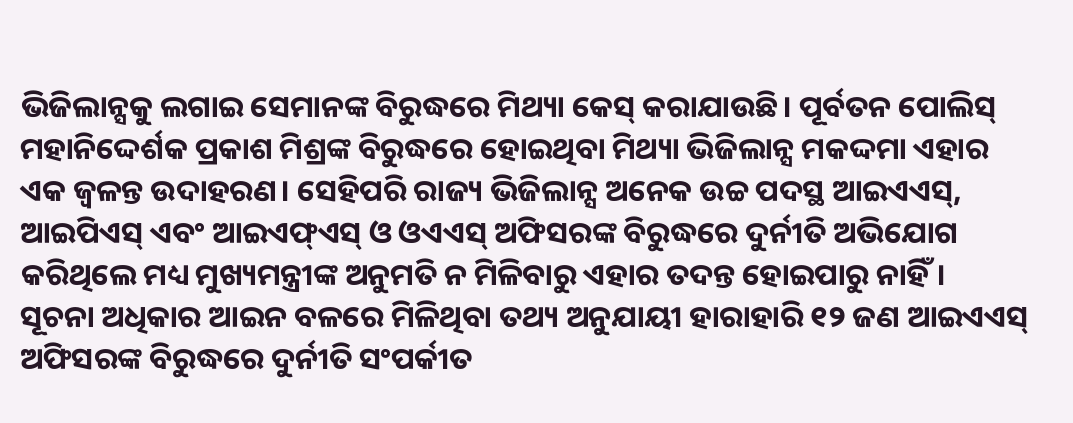ଭିଜିଲାନ୍ସକୁ ଲଗାଇ ସେମାନଙ୍କ ବିରୁଦ୍ଧରେ ମିଥ୍ୟା କେସ‌୍‍ କରାଯାଉଛି। ପୂର୍ବତନ ପୋଲିସ‌୍‍ ମହାନିଦ୍ଦେର୍ଶକ ପ୍ରକାଶ ମିଶ୍ରଙ୍କ ବିରୁଦ୍ଧରେ ହୋଇଥିବା ମିଥ୍ୟା ଭିଜିଲାନ୍ସ ମକଦ୍ଦମା ଏହାର ଏକ ଜ୍ୱଳନ୍ତ ଉଦାହରଣ। ସେହିପରି ରାଜ୍ୟ ଭିଜିଲାନ୍ସ ଅନେକ ଉଚ୍ଚ ପଦସ୍ଥ ଆଇଏଏସ‌୍‍, ଆଇପିଏସ‌୍‍ ଏବଂ ଆଇଏଫ‌୍‍ଏସ‌୍ ଓ ଓଏଏସ‌୍‍ ଅଫିସରଙ୍କ ବିରୁଦ୍ଧରେ ଦୁର୍ନୀତି ଅଭିଯୋଗ କରିଥିଲେ ମଧ୍ୟ ମୁଖ୍ୟମନ୍ତ୍ରୀଙ୍କ ଅନୁମତି ନ ମିଳିବାରୁ ଏହାର ତଦନ୍ତ ହୋଇପାରୁ ନାହିଁ।   ସୂଚନା ଅଧିକାର ଆଇନ ବଳରେ ମିଳିଥିବା ତଥ୍ୟ ଅନୁଯାୟୀ ହାରାହାରି ୧୨ ଜଣ ଆଇଏଏସ‌୍‍ ଅଫିସରଙ୍କ ବିରୁଦ୍ଧରେ ଦୁର୍ନୀତି ସଂପର୍କୀତ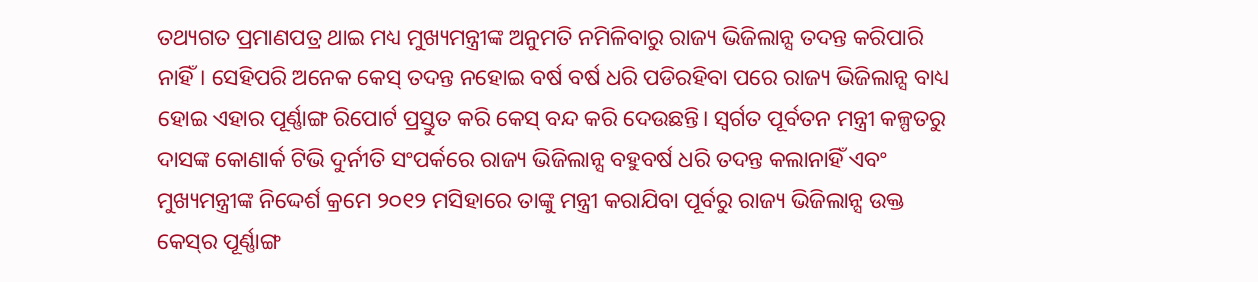ତଥ୍ୟଗତ ପ୍ରମାଣପତ୍ର ଥାଇ ମଧ୍ୟ ମୁଖ୍ୟମନ୍ତ୍ରୀଙ୍କ ଅନୁମତି ନମିଳିବାରୁ ରାଜ୍ୟ ଭିଜିଲାନ୍ସ ତଦନ୍ତ କରିପାରି ନାହିଁ। ସେହିପରି ଅନେକ କେସ‌୍‍ ତଦନ୍ତ ନହୋଇ ବର୍ଷ ବର୍ଷ ଧରି ପଡିରହିବା ପରେ ରାଜ୍ୟ ଭିଜିଲାନ୍ସ ବାଧ୍ୟ ହୋଇ ଏହାର ପୂର୍ଣ୍ଣାଙ୍ଗ ରିପୋର୍ଟ ପ୍ରସ୍ତୁତ କରି କେସ‌୍‍ ବନ୍ଦ କରି ଦେଉଛନ୍ତି। ସ୍ୱର୍ଗତ ପୂର୍ବତନ ମନ୍ତ୍ରୀ କଳ୍ପତରୁ ଦାସଙ୍କ କୋଣାର୍କ ଟିଭି ଦୁର୍ନୀତି ସଂପର୍କରେ ରାଜ୍ୟ ଭିଜିଲାନ୍ସ ବହୁବର୍ଷ ଧରି ତଦନ୍ତ କଲାନାହିଁ ଏବଂ ମୁଖ୍ୟମନ୍ତ୍ରୀଙ୍କ ନିଦ୍ଦେର୍ଶ କ୍ରମେ ୨୦୧୨ ମସିହାରେ ତାଙ୍କୁ ମନ୍ତ୍ରୀ କରାଯିବା ପୂର୍ବରୁ ରାଜ୍ୟ ଭିଜିଲାନ୍ସ ଉକ୍ତ କେସ‌୍‍ର ପୂର୍ଣ୍ଣାଙ୍ଗ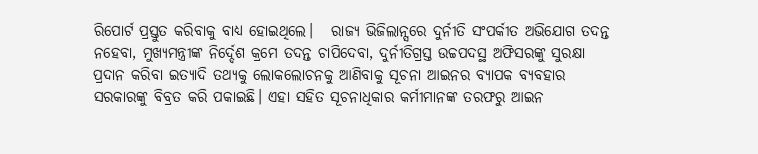ରିପୋର୍ଟ ପ୍ରସ୍ତୁତ କରିବାକୁ ବାଧ୍ୟ ହୋଇଥିଲେ।   ରାଜ୍ୟ ଭିଜିଲାନ୍ସରେ ଦୁର୍ନୀତି ସଂପର୍କୀତ ଅଭିଯୋଗ ତଦନ୍ତ ନହେବା, ମୁଖ୍ୟମନ୍ତ୍ରୀଙ୍କ ନିର୍ଦ୍ଦେଶ କ୍ରମେ ତଦନ୍ତ ଚାପିଦେବା, ଦୁର୍ନୀତିଗ୍ରସ୍ତ ଉଚ୍ଚପଦସ୍ଥ ଅଫିସରଙ୍କୁ ସୁରକ୍ଷା ପ୍ରଦାନ କରିବା ଇତ୍ୟାଦି ତଥ୍ୟକୁ ଲୋକଲୋଚନକୁ ଆଣିବାକୁ ସୂଚନା ଆଇନର ବ୍ୟାପକ ବ୍ୟବହାର ସରକାରଙ୍କୁ ବିବ୍ରତ କରି ପକାଇଛି। ଏହା ସହିତ ସୂଚନାଧିକାର କର୍ମୀମାନଙ୍କ ତରଫରୁ ଆଇନ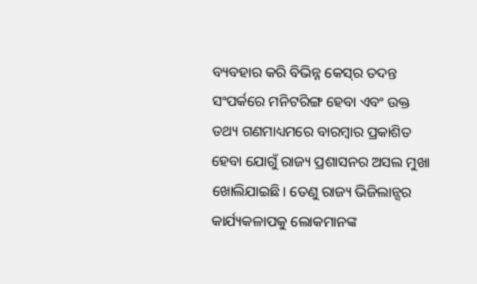ବ୍ୟବହାର କରି ବିଭିନ୍ନ କେସ‌୍‍ର ତଦନ୍ତ ସଂପର୍କରେ ମନିଟରିଙ୍ଗ ହେବା ଏବଂ ଉକ୍ତ ତଥ୍ୟ ଗଣମାଧ୍ୟମରେ ବାରମ୍ୱାର ପ୍ରକାଶିତ ହେବା ଯୋଗୁଁ ରାଜ୍ୟ ପ୍ରଶାସନର ଅସଲ ମୁଖା ଖୋଲିଯାଇଛି। ତେଣୁ ରାଜ୍ୟ ଭିଜିଲାନ୍ସର କାର୍ଯ୍ୟକଳାପକୁ ଲୋକମାନଙ୍କ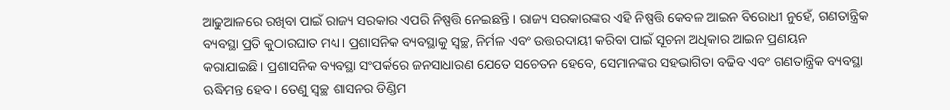ଆଢୁଆଳରେ ରଖିବା ପାଇଁ ରାଜ୍ୟ ସରକାର ଏପରି ନିଷ୍ପତ୍ତି ନେଇଛନ୍ତି। ରାଜ୍ୟ ସରକାରଙ୍କର ଏହି ନିଷ୍ପତ୍ତି କେବଳ ଆଇନ ବିରୋଧୀ ନୁହେଁ, ଗଣତାନ୍ତ୍ରିକ ବ୍ୟବସ୍ଥା ପ୍ରତି କୁଠାରଘାତ ମଧ୍ୟ। ପ୍ରଶାସନିକ ବ୍ୟବସ୍ଥାକୁ ସ୍ୱଚ୍ଛ, ନିର୍ମଳ ଏବଂ ଉତ୍ତରଦାୟୀ କରିବା ପାଇଁ ସୂଚନା ଅଧିକାର ଆଇନ ପ୍ରଣୟନ କରାଯାଇଛି। ପ୍ରଶାସନିକ ବ୍ୟବସ୍ଥା ସଂପର୍କରେ ଜନସାଧାରଣ ଯେତେ ସଚେତନ ହେବେ, ସେମାନଙ୍କର ସହଭାଗିତା ବଢିବ ଏବଂ ଗଣତାନ୍ତ୍ରିକ ବ୍ୟବସ୍ଥା ଋଦ୍ଧିମନ୍ତ ହେବ। ତେଣୁ ସ୍ୱଚ୍ଛ ଶାସନର ଡିଣ୍ଡିମ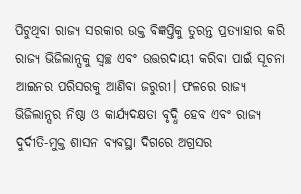ପିଟୁଥିବା ରାଜ୍ୟ ସରକାର ଉକ୍ତ ବିଜ୍ଞପ୍ତିକୁ ତୁରନ୍ତ ପ୍ରତ୍ୟାହାର କରି ରାଜ୍ୟ ଭିଜିଲାନ୍ସକୁ ସ୍ୱଚ୍ଛ ଏବଂ ଉତ୍ତରଦାୟୀ କରିବା ପାଇଁ ସୂଚନା ଆଇନର ପରିସରକୁ ଆଣିବା ଜରୁରୀ। ଫଳରେ ରାଜ୍ୟ ଭିଜିଲାନ୍ସର ନିଷ୍ଠା ଓ କାର୍ଯ୍ୟଦକ୍ଷତା ବୃଦ୍ଧି ହେବ ଏବଂ ରାଜ୍ୟ ଦୁର୍ଦୀତି-ମୁକ୍ତ ଶାସନ ବ୍ୟବସ୍ଥା ଦିଗରେ ଅଗ୍ରସର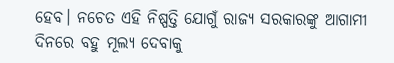ହେବ। ନଚେତ ଏହି ନିଷ୍ପତ୍ତି ଯୋଗୁଁ ରାଜ୍ୟ ସରକାରଙ୍କୁ ଆଗାମୀ ଦିନରେ ବହୁ ମୂଲ୍ୟ ଦେବାକୁ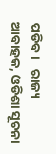ପଡିବ।   ରାଜ୍ୟ ଆବାହକ, ଓଡିଶା ସୂଚନା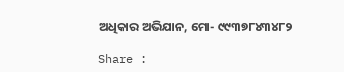ଅଧିକାର ଅଭିଯାନ, ମୋ- ୯୯୩୭୮୪୩୪୮୨

Share :